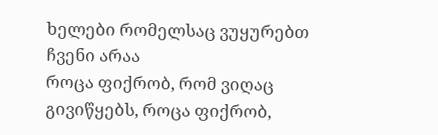ხელები რომელსაც ვუყურებთ ჩვენი არაა
როცა ფიქრობ, რომ ვიღაც გივიწყებს, როცა ფიქრობ,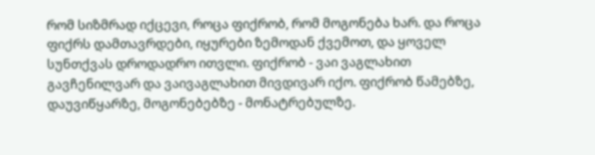რომ სიზმრად იქცევი, როცა ფიქრობ, რომ მოგონება ხარ. და როცა ფიქრს დამთავრდები, იყურები ზემოდან ქვემოთ, და ყოველ სუნთქვას დროდადრო ითვლი. ფიქრობ - ვაი ვაგლახით გავჩენილვარ და ვაივაგლახით მივდივარ იქო. ფიქრობ წამებზე, დაუვიწყარზე, მოგონებებზე - მონატრებულზე.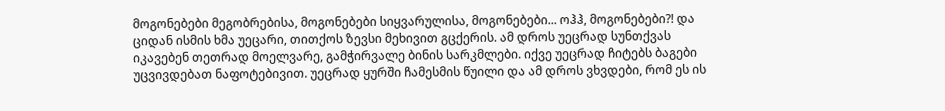მოგონებები მეგობრებისა, მოგონებები სიყვარულისა, მოგონებები... ოჰჰ, მოგონებები?! და ციდან ისმის ხმა უეცარი, თითქოს ზევსი მეხივით გცქერის. ამ დროს უეცრად სუნთქვას იკავებენ თეთრად მოელვარე, გამჭირვალე ბინის სარკმლები. იქვე უეცრად ჩიტებს ბაგები უცვივდებათ ნაფოტებივით. უეცრად ყურში ჩამესმის წუილი და ამ დროს ვხვდები, რომ ეს ის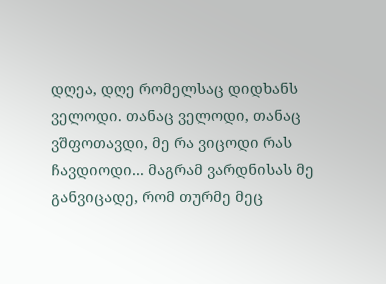დღეა, დღე რომელსაც დიდხანს ველოდი. თანაც ველოდი, თანაც ვშფოთავდი, მე რა ვიცოდი რას ჩავდიოდი... მაგრამ ვარდნისას მე განვიცადე, რომ თურმე მეც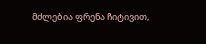მძლებია ფრენა ჩიტივით,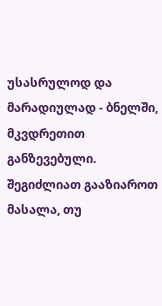უსასრულოდ და მარადიულად - ბნელში, მკვდრეთით განზევებული.
შეგიძლიათ გააზიაროთ მასალა, თუ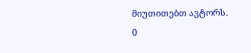მიუთითებთ ავტორს.
0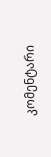კომენტარი